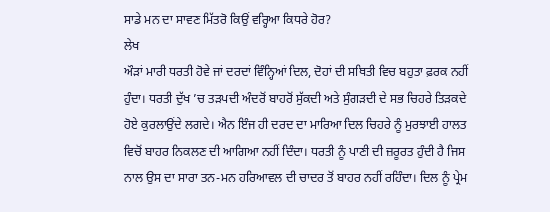ਸਾਡੇ ਮਨ ਦਾ ਸਾਵਣ ਮਿੱਤਰੋ ਕਿਉਂ ਵਰ੍ਹਿਆ ਕਿਧਰੇ ਹੋਰ?
ਲੇਖ
ਔੜਾਂ ਮਾਰੀ ਧਰਤੀ ਹੋਵੇ ਜਾਂ ਦਰਦਾਂ ਵਿੰਨ੍ਹਿਆਂ ਦਿਲ, ਦੋਹਾਂ ਦੀ ਸਥਿਤੀ ਵਿਚ ਬਹੁਤਾ ਫ਼ਰਕ ਨਹੀਂ ਹੁੰਦਾ। ਧਰਤੀ ਦੁੱਖ ’ਚ ਤੜਪਦੀ ਅੰਦਰੋਂ ਬਾਹਰੋਂ ਸੁੱਕਦੀ ਅਤੇ ਸੁੰਗੜਦੀ ਦੇ ਸਭ ਚਿਹਰੇ ਤਿੜਕਦੇ ਹੋਏ ਕੁਰਲਾਉਂਦੇ ਲਗਦੇ। ਐਨ ਇੰਜ ਹੀ ਦਰਦ ਦਾ ਮਾਰਿਆ ਦਿਲ ਚਿਹਰੇ ਨੂੰ ਮੁਰਝਾਈ ਹਾਲਤ ਵਿਚੋਂ ਬਾਹਰ ਨਿਕਲਣ ਦੀ ਆਗਿਆ ਨਹੀਂ ਦਿੰਦਾ। ਧਰਤੀ ਨੂੰ ਪਾਣੀ ਦੀ ਜ਼ਰੂਰਤ ਹੁੰਦੀ ਹੈ ਜਿਸ ਨਾਲ ਉਸ ਦਾ ਸਾਰਾ ਤਨ-ਮਨ ਹਰਿਆਵਲ ਦੀ ਚਾਦਰ ਤੋਂ ਬਾਹਰ ਨਹੀਂ ਰਹਿੰਦਾ। ਦਿਲ ਨੂੰ ਪ੍ਰੇਮ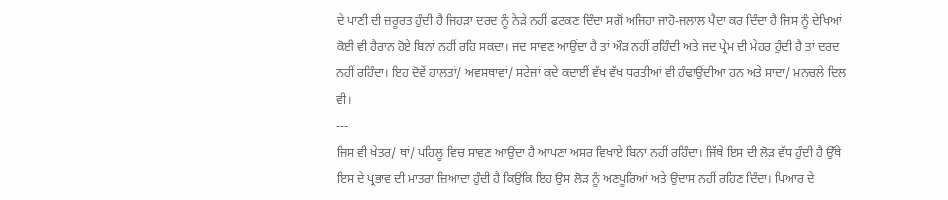ਦੇ ਪਾਣੀ ਦੀ ਜ਼ਰੂਰਤ ਹੁੰਦੀ ਹੈ ਜਿਹੜਾ ਦਰਦ ਨੂੰ ਨੇੜੇ ਨਹੀਂ ਫਟਕਣ ਦਿੰਦਾ ਸਗੋਂ ਅਜਿਹਾ ਜਾਹੋ-ਜਲਾਲ ਪੈਦਾ ਕਰ ਦਿੰਦਾ ਹੈ ਜਿਸ ਨੂੰ ਦੇਖਿਆਂ ਕੋਈ ਵੀ ਹੈਰਾਨ ਹੋਏ ਬਿਨਾਂ ਨਹੀਂ ਰਹਿ ਸਕਦਾ। ਜਦ ਸਾਵਣ ਆਉਂਦਾ ਹੈ ਤਾਂ ਔੜ ਨਹੀਂ ਰਹਿੰਦੀ ਅਤੇ ਜਦ ਪ੍ਰੇਮ ਦੀ ਮੇਹਰ ਹੁੰਦੀ ਹੈ ਤਾਂ ਦਰਦ ਨਹੀਂ ਰਹਿੰਦਾ। ਇਹ ਦੋਵੇਂ ਹਾਲਤਾਂ/ ਅਵਸਥਾਵਾਂ/ ਸਟੇਜਾਂ ਕਦੇ ਕਦਾਈਂ ਵੱਖ ਵੱਖ ਧਰਤੀਆਂ ਵੀ ਹੰਢਾਉਂਦੀਆ ਹਨ ਅਤੇ ਸਾਦਾ/ ਮਨਚਲੇ ਦਿਲ ਵੀ।
---
ਜਿਸ ਵੀ ਖੇਤਰ/ ਥਾਂ/ ਪਹਿਲੂ ਵਿਚ ਸਾਵਣ ਆਉਂਦਾ ਹੈ ਆਪਣਾ ਅਸਰ ਵਿਖਾਏ ਬਿਨਾ ਨਹੀਂ ਰਹਿੰਦਾ। ਜਿੱਥੇ ਇਸ ਦੀ ਲੋੜ ਵੱਧ ਹੁੰਦੀ ਹੈ ਉੱਥੇ ਇਸ ਦੇ ਪ੍ਰਭਾਵ ਦੀ ਮਾਤਰਾ ਜ਼ਿਆਦਾ ਹੁੰਦੀ ਹੈ ਕਿਉਂਕਿ ਇਹ ਉਸ ਲੋੜ ਨੂੰ ਅਣਪੂਰਿਆਂ ਅਤੇ ਉਦਾਸ ਨਹੀਂ ਰਹਿਣ ਦਿੰਦਾ। ਪਿਆਰ ਦੇ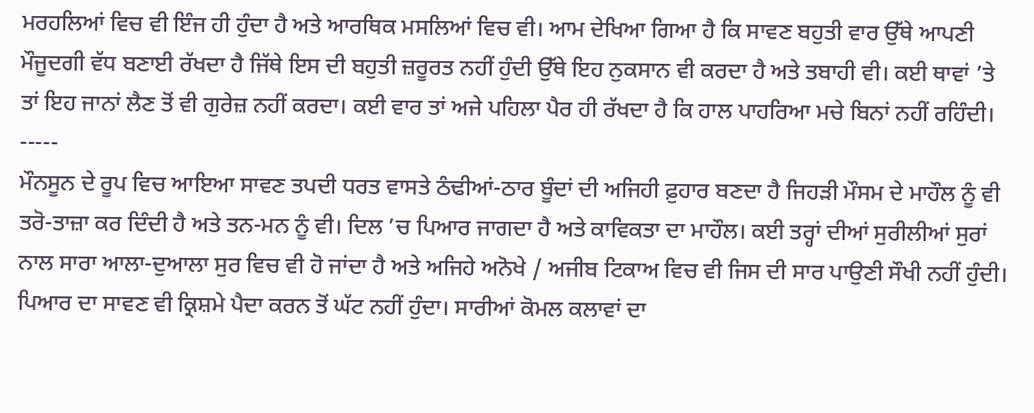ਮਰਹਲਿਆਂ ਵਿਚ ਵੀ ਇੰਜ ਹੀ ਹੁੰਦਾ ਹੈ ਅਤੇ ਆਰਥਿਕ ਮਸਲਿਆਂ ਵਿਚ ਵੀ। ਆਮ ਦੇਖਿਆ ਗਿਆ ਹੈ ਕਿ ਸਾਵਣ ਬਹੁਤੀ ਵਾਰ ਉੱਥੇ ਆਪਣੀ ਮੌਜੂਦਗੀ ਵੱਧ ਬਣਾਈ ਰੱਖਦਾ ਹੈ ਜਿੱਥੇ ਇਸ ਦੀ ਬਹੁਤੀ ਜ਼ਰੂਰਤ ਨਹੀਂ ਹੁੰਦੀ ਉੱਥੇ ਇਹ ਨੁਕਸਾਨ ਵੀ ਕਰਦਾ ਹੈ ਅਤੇ ਤਬਾਹੀ ਵੀ। ਕਈ ਥਾਵਾਂ ’ਤੇ ਤਾਂ ਇਹ ਜਾਨਾਂ ਲੈਣ ਤੋਂ ਵੀ ਗੁਰੇਜ਼ ਨਹੀਂ ਕਰਦਾ। ਕਈ ਵਾਰ ਤਾਂ ਅਜੇ ਪਹਿਲਾ ਪੈਰ ਹੀ ਰੱਖਦਾ ਹੈ ਕਿ ਹਾਲ ਪਾਹਰਿਆ ਮਚੇ ਬਿਨਾਂ ਨਹੀਂ ਰਹਿੰਦੀ।
-----
ਮੌਨਸੂਨ ਦੇ ਰੂਪ ਵਿਚ ਆਇਆ ਸਾਵਣ ਤਪਦੀ ਧਰਤ ਵਾਸਤੇ ਠੰਢੀਆਂ-ਠਾਰ ਬੂੰਦਾਂ ਦੀ ਅਜਿਹੀ ਫ਼ੁਹਾਰ ਬਣਦਾ ਹੈ ਜਿਹੜੀ ਮੌਸਮ ਦੇ ਮਾਹੌਲ ਨੂੰ ਵੀ ਤਰੋ-ਤਾਜ਼ਾ ਕਰ ਦਿੰਦੀ ਹੈ ਅਤੇ ਤਨ-ਮਨ ਨੂੰ ਵੀ। ਦਿਲ ’ਚ ਪਿਆਰ ਜਾਗਦਾ ਹੈ ਅਤੇ ਕਾਵਿਕਤਾ ਦਾ ਮਾਹੌਲ। ਕਈ ਤਰ੍ਹਾਂ ਦੀਆਂ ਸੁਰੀਲੀਆਂ ਸੁਰਾਂ ਨਾਲ ਸਾਰਾ ਆਲਾ-ਦੁਆਲਾ ਸੁਰ ਵਿਚ ਵੀ ਹੋ ਜਾਂਦਾ ਹੈ ਅਤੇ ਅਜਿਹੇ ਅਨੋਖੇ / ਅਜੀਬ ਟਿਕਾਅ ਵਿਚ ਵੀ ਜਿਸ ਦੀ ਸਾਰ ਪਾਉਣੀ ਸੌਖੀ ਨਹੀਂ ਹੁੰਦੀ। ਪਿਆਰ ਦਾ ਸਾਵਣ ਵੀ ਕ੍ਰਿਸ਼ਮੇ ਪੈਦਾ ਕਰਨ ਤੋਂ ਘੱਟ ਨਹੀਂ ਹੁੰਦਾ। ਸਾਰੀਆਂ ਕੋਮਲ ਕਲਾਵਾਂ ਦਾ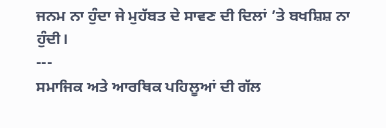ਜਨਮ ਨਾ ਹੁੰਦਾ ਜੇ ਮੁਹੱਬਤ ਦੇ ਸਾਵਣ ਦੀ ਦਿਲਾਂ ’ਤੇ ਬਖਸ਼ਿਸ਼ ਨਾ ਹੁੰਦੀ।
---
ਸਮਾਜਿਕ ਅਤੇ ਆਰਥਿਕ ਪਹਿਲੂਆਂ ਦੀ ਗੱਲ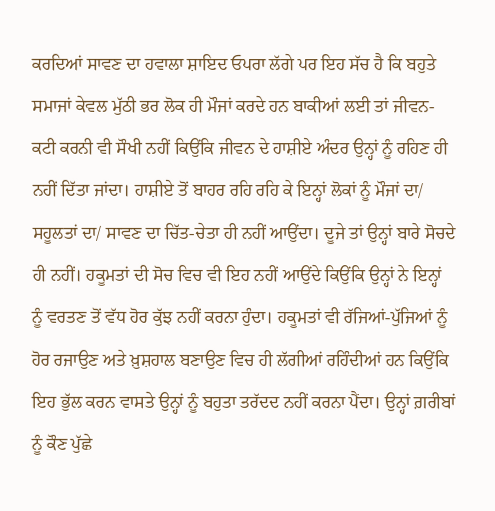ਕਰਦਿਆਂ ਸਾਵਣ ਦਾ ਹਵਾਲਾ ਸ਼ਾਇਦ ਓਪਰਾ ਲੱਗੇ ਪਰ ਇਹ ਸੱਚ ਹੈ ਕਿ ਬਹੁਤੇ ਸਮਾਜਾਂ ਕੇਵਲ ਮੁੱਠੀ ਭਰ ਲੋਕ ਹੀ ਮੌਜਾਂ ਕਰਦੇ ਹਨ ਬਾਕੀਆਂ ਲਈ ਤਾਂ ਜੀਵਨ-ਕਟੀ ਕਰਨੀ ਵੀ ਸੌਖੀ ਨਹੀਂ ਕਿਉਂਕਿ ਜੀਵਨ ਦੇ ਹਾਸ਼ੀਏ ਅੰਦਰ ਉਨ੍ਹਾਂ ਨੂੰ ਰਹਿਣ ਹੀ ਨਹੀਂ ਦਿੱਤਾ ਜਾਂਦਾ। ਹਾਸ਼ੀਏ ਤੋਂ ਬਾਹਰ ਰਹਿ ਰਹਿ ਕੇ ਇਨ੍ਹਾਂ ਲੋਕਾਂ ਨੂੰ ਮੌਜਾਂ ਦਾ/ ਸਹੂਲਤਾਂ ਦਾ/ ਸਾਵਣ ਦਾ ਚਿੱਤ-ਚੇਤਾ ਹੀ ਨਹੀਂ ਆਉਂਦਾ। ਦੂਜੇ ਤਾਂ ਉਨ੍ਹਾਂ ਬਾਰੇ ਸੋਚਦੇ ਹੀ ਨਹੀਂ। ਹਕੂਮਤਾਂ ਦੀ ਸੋਚ ਵਿਚ ਵੀ ਇਹ ਨਹੀਂ ਆਉਂਦੇ ਕਿਉਂਕਿ ਉਨ੍ਹਾਂ ਨੇ ਇਨ੍ਹਾਂ ਨੂੰ ਵਰਤਣ ਤੋਂ ਵੱਧ ਹੋਰ ਕੁੱਝ ਨਹੀਂ ਕਰਨਾ ਹੁੰਦਾ। ਹਕੂਮਤਾਂ ਵੀ ਰੱਜਿਆਂ-ਪੁੱਜਿਆਂ ਨੂੰ ਹੋਰ ਰਜਾਉਣ ਅਤੇ ਖ਼ੁਸ਼ਹਾਲ ਬਣਾਉਣ ਵਿਚ ਹੀ ਲੱਗੀਆਂ ਰਹਿੰਦੀਆਂ ਹਨ ਕਿਉਂਕਿ ਇਹ ਭੁੱਲ ਕਰਨ ਵਾਸਤੇ ਉਨ੍ਹਾਂ ਨੂੰ ਬਹੁਤਾ ਤਰੱਦਦ ਨਹੀਂ ਕਰਨਾ ਪੈਂਦਾ। ਉਨ੍ਹਾਂ ਗ਼ਰੀਬਾਂ ਨੂੰ ਕੌਣ ਪੁੱਛੇ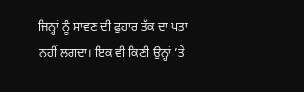ਜਿਨ੍ਹਾਂ ਨੂੰ ਸਾਵਣ ਦੀ ਫੁਹਾਰ ਤੱਕ ਦਾ ਪਤਾ ਨਹੀਂ ਲਗਦਾ। ਇਕ ਵੀ ਕਿਣੀ ਉਨ੍ਹਾਂ ’ਤੇ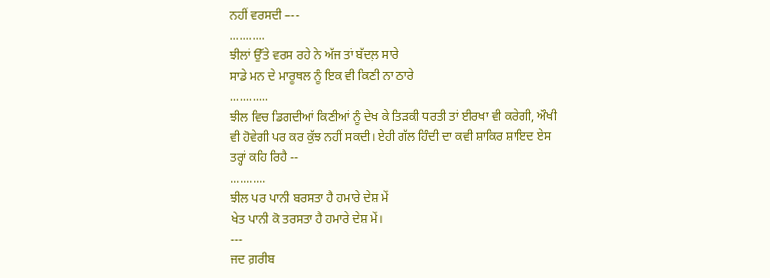ਨਹੀਂ ਵਰਸਦੀ –--
...........
ਝੀਲਾਂ ਉੱਤੇ ਵਰਸ ਰਹੇ ਨੇ ਅੱਜ ਤਾਂ ਬੱਦਲ਼ ਸਾਰੇ
ਸਾਡੇ ਮਨ ਦੇ ਮਾਰੂਥਲ ਨੂੰ ਇਕ ਵੀ ਕਿਣੀ ਨਾ ਠਾਰੇ
............
ਝੀਲ ਵਿਚ ਡਿਗਦੀਆਂ ਕਿਣੀਆਂ ਨੂੰ ਦੇਖ ਕੇ ਤਿੜਕੀ ਧਰਤੀ ਤਾਂ ਈਰਖਾ ਵੀ ਕਰੇਗੀ, ਔਖੀ ਵੀ ਹੋਵੇਗੀ ਪਰ ਕਰ ਕੁੱਝ ਨਹੀਂ ਸਕਦੀ। ਏਹੀ ਗੱਲ ਹਿੰਦੀ ਦਾ ਕਵੀ ਸ਼ਾਕਿਰ ਸ਼ਾਇਦ ਏਸ ਤਰ੍ਹਾਂ ਕਹਿ ਰਿਹੈ --
...........
ਝੀਲ ਪਰ ਪਾਨੀ ਬਰਸਤਾ ਹੈ ਹਮਾਰੇ ਦੇਸ਼ ਮੇਂ
ਖੇਤ ਪਾਨੀ ਕੋ ਤਰਸਤਾ ਹੈ ਹਮਾਰੇ ਦੇਸ਼ ਮੇਂ।
---
ਜਦ ਗ਼ਰੀਬ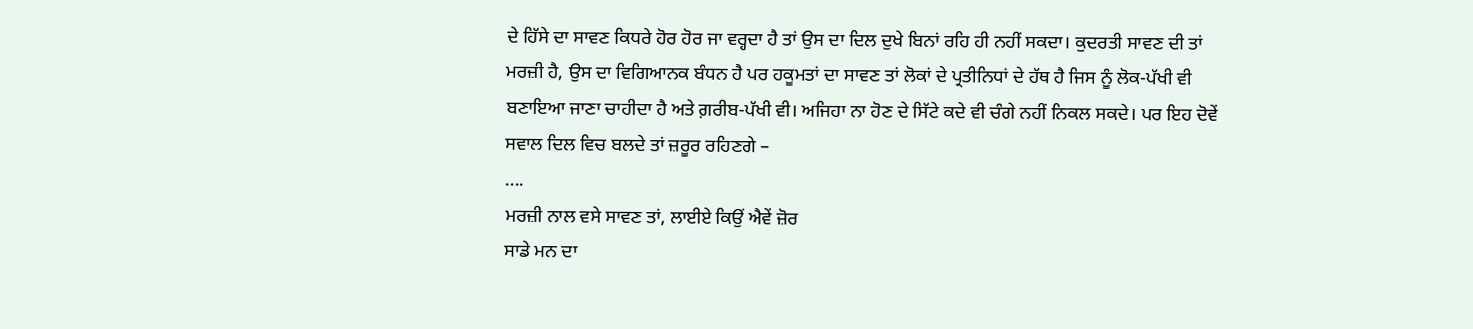ਦੇ ਹਿੱਸੇ ਦਾ ਸਾਵਣ ਕਿਧਰੇ ਹੋਰ ਹੋਰ ਜਾ ਵਰ੍ਹਦਾ ਹੈ ਤਾਂ ਉਸ ਦਾ ਦਿਲ ਦੁਖੇ ਬਿਨਾਂ ਰਹਿ ਹੀ ਨਹੀਂ ਸਕਦਾ। ਕੁਦਰਤੀ ਸਾਵਣ ਦੀ ਤਾਂ ਮਰਜ਼ੀ ਹੈ, ਉਸ ਦਾ ਵਿਗਿਆਨਕ ਬੰਧਨ ਹੈ ਪਰ ਹਕੂਮਤਾਂ ਦਾ ਸਾਵਣ ਤਾਂ ਲੋਕਾਂ ਦੇ ਪ੍ਰਤੀਨਿਧਾਂ ਦੇ ਹੱਥ ਹੈ ਜਿਸ ਨੂੰ ਲੋਕ-ਪੱਖੀ ਵੀ ਬਣਾਇਆ ਜਾਣਾ ਚਾਹੀਦਾ ਹੈ ਅਤੇ ਗ਼ਰੀਬ-ਪੱਖੀ ਵੀ। ਅਜਿਹਾ ਨਾ ਹੋਣ ਦੇ ਸਿੱਟੇ ਕਦੇ ਵੀ ਚੰਗੇ ਨਹੀਂ ਨਿਕਲ ਸਕਦੇ। ਪਰ ਇਹ ਦੋਵੇਂ ਸਵਾਲ ਦਿਲ ਵਿਚ ਬਲਦੇ ਤਾਂ ਜ਼ਰੂਰ ਰਹਿਣਗੇ –
....
ਮਰਜ਼ੀ ਨਾਲ ਵਸੇ ਸਾਵਣ ਤਾਂ, ਲਾਈਏ ਕਿਉਂ ਐਵੇਂ ਜ਼ੋਰ
ਸਾਡੇ ਮਨ ਦਾ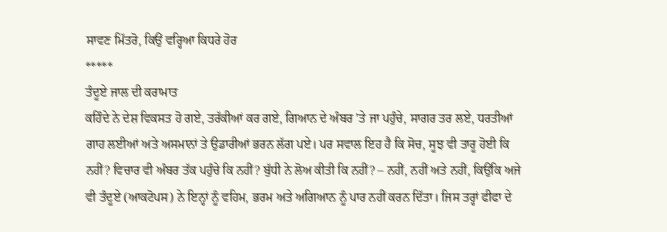ਸਾਵਣ ਮਿੱਤਰੋ, ਕਿਉਂ ਵਰ੍ਹਿਆ ਕਿਧਰੇ ਹੋਰ
*****
ਤੰਦੂਏ ਜਾਲ ਦੀ ਕਰਾਮਾਤ
ਕਹਿੰਦੇ ਨੇ ਦੇਸ਼ ਵਿਕਸਤ ਹੋ ਗਏ, ਤਰੱਕੀਆਂ ਕਰ ਗਏ, ਗਿਆਨ ਦੇ ਅੰਬਰ ’ਤੇ ਜਾ ਪਹੁੰਚੇ, ਸਾਗਰ ਤਰ ਲਏ, ਧਰਤੀਆਂ ਗਾਹ ਲਈਆਂ ਅਤੇ ਅਸਮਾਨਾਂ ਤੇ ਉਡਾਰੀਆਂ ਭਰਨ ਲੱਗ ਪਏ। ਪਰ ਸਵਾਲ ਇਹ ਹੈ ਕਿ ਸੋਚ, ਸੂਝ ਵੀ ਤਾਰੂ ਹੋਈ ਕਿ ਨਹੀਂ? ਵਿਚਾਰ ਵੀ ਅੰਬਰ ਤੱਕ ਪਹੁੰਚੇ ਕਿ ਨਹੀਂ? ਬੁੱਧੀ ਨੇ ਲੋਅ ਕੀਤੀ ਕਿ ਨਹੀਂ? – ਨਹੀਂ, ਨਹੀਂ ਅਤੇ ਨਹੀਂ, ਕਿਉਂਕਿ ਅਜੇ ਵੀ ਤੰਦੂਏ (ਆਕਟੋਪਸ) ਨੇ ਇਨ੍ਹਾਂ ਨੂੰ ਵਹਿਮ, ਭਰਮ ਅਤੇ ਅਗਿਆਨ ਨੂੰ ਪਾਰ ਨਹੀਂ ਕਰਨ ਦਿੱਤਾ। ਜਿਸ ਤਰ੍ਹਾਂ ਫੀਫਾ ਦੇ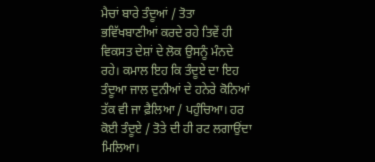ਮੈਚਾਂ ਬਾਰੇ ਤੰਦੂਆਂ / ਤੋਤਾ ਭਵਿੱਖਬਾਣੀਆਂ ਕਰਦੇ ਰਹੇ ਤਿਵੇਂ ਹੀ ਵਿਕਸਤ ਦੇਸ਼ਾਂ ਦੇ ਲੋਕ ਉਸਨੂੰ ਮੰਨਦੇ ਰਹੇ। ਕਮਾਲ ਇਹ ਕਿ ਤੰਦੂਏ ਦਾ ਇਹ ਤੰਦੂਆ ਜਾਲ ਦੁਨੀਆਂ ਦੇ ਹਨੇਰੇ ਕੋਨਿਆਂ ਤੱਕ ਵੀ ਜਾ ਫ਼ੈਲਿਆ / ਪਹੁੰਚਿਆ। ਹਰ ਕੋਈ ਤੰਦੂਏ / ਤੋਤੇ ਦੀ ਹੀ ਰਟ ਲਗਾਉਂਦਾ ਮਿਲਿਆ।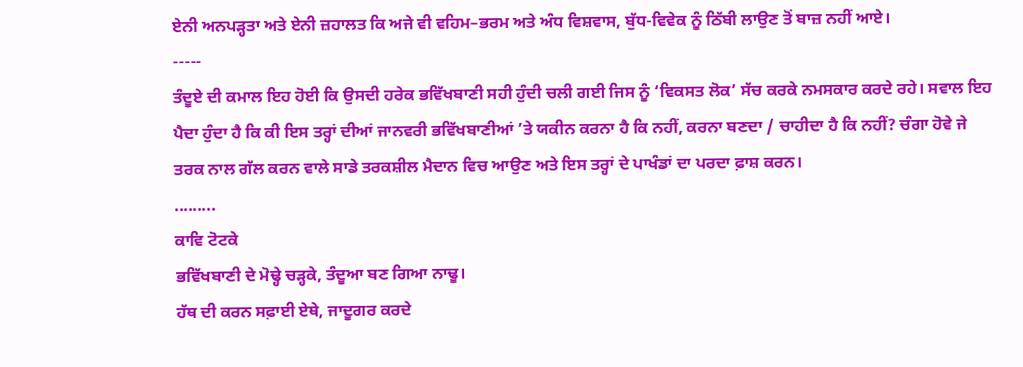ਏਨੀ ਅਨਪੜ੍ਹਤਾ ਅਤੇ ਏਨੀ ਜ਼ਹਾਲਤ ਕਿ ਅਜੇ ਵੀ ਵਹਿਮ–ਭਰਮ ਅਤੇ ਅੰਧ ਵਿਸ਼ਵਾਸ, ਬੁੱਧ-ਵਿਵੇਕ ਨੂੰ ਠਿੱਬੀ ਲਾਉਣ ਤੋਂ ਬਾਜ਼ ਨਹੀਂ ਆਏ।
-----
ਤੰਦੂਏ ਦੀ ਕਮਾਲ ਇਹ ਹੋਈ ਕਿ ਉਸਦੀ ਹਰੇਕ ਭਵਿੱਖਬਾਣੀ ਸਹੀ ਹੁੰਦੀ ਚਲੀ ਗਈ ਜਿਸ ਨੂੰ ‘ਵਿਕਸਤ ਲੋਕ’ ਸੱਚ ਕਰਕੇ ਨਮਸਕਾਰ ਕਰਦੇ ਰਹੇ। ਸਵਾਲ ਇਹ ਪੈਦਾ ਹੁੰਦਾ ਹੈ ਕਿ ਕੀ ਇਸ ਤਰ੍ਹਾਂ ਦੀਆਂ ਜਾਨਵਰੀ ਭਵਿੱਖਬਾਣੀਆਂ ’ਤੇ ਯਕੀਨ ਕਰਨਾ ਹੈ ਕਿ ਨਹੀਂ, ਕਰਨਾ ਬਣਦਾ / ਚਾਹੀਦਾ ਹੈ ਕਿ ਨਹੀਂ? ਚੰਗਾ ਹੋਵੇ ਜੇ ਤਰਕ ਨਾਲ ਗੱਲ ਕਰਨ ਵਾਲੇ ਸਾਡੇ ਤਰਕਸ਼ੀਲ ਮੈਦਾਨ ਵਿਚ ਆਉਣ ਅਤੇ ਇਸ ਤਰ੍ਹਾਂ ਦੇ ਪਾਖੰਡਾਂ ਦਾ ਪਰਦਾ ਫ਼ਾਸ਼ ਕਰਨ।
.........
ਕਾਵਿ ਟੋਟਕੇ
ਭਵਿੱਖਬਾਣੀ ਦੇ ਮੋਢ੍ਹੇ ਚੜ੍ਹਕੇ, ਤੰਦੂਆ ਬਣ ਗਿਆ ਨਾਢੂ।
ਹੱਥ ਦੀ ਕਰਨ ਸਫ਼ਾਈ ਏਥੇ, ਜਾਦੂਗਰ ਕਰਦੇ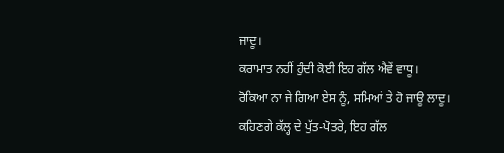ਜਾਦੂ।
ਕਰਾਮਾਤ ਨਹੀਂ ਹੁੰਦੀ ਕੋਈ ਇਹ ਗੱਲ ਐਵੇਂ ਵਾਧੂ।
ਰੋਕਿਆ ਨਾ ਜੇ ਗਿਆ ਏਸ ਨੂੰ, ਸਮਿਆਂ ਤੇ ਹੋ ਜਾਊ ਲਾਦੂ।
ਕਹਿਣਗੇ ਕੱਲ੍ਹ ਦੇ ਪੁੱਤ-ਪੋਤਰੇ, ਇਹ ਗੱਲ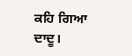ਕਹਿ ਗਿਆ ਦਾਦੂ।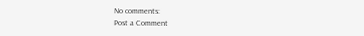No comments:
Post a Comment